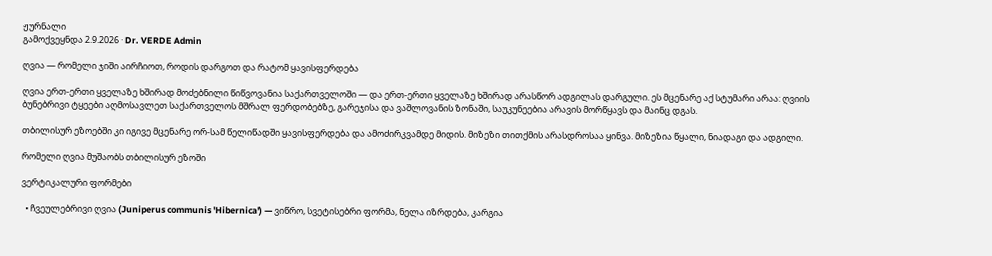ჟურნალი
გამოქვეყნდა 2.9.2026 · Dr. VERDE Admin

ღვია — რომელი ჯიში აირჩიოთ, როდის დარგოთ და რატომ ყავისფერდება

ღვია ერთ-ერთი ყველაზე ხშირად მოძებნილი წიწვოვანია საქართველოში — და ერთ-ერთი ყველაზე ხშირად არასწორ ადგილას დარგული. ეს მცენარე აქ სტუმარი არაა: ღვიის ბუნებრივი ტყეები აღმოსავლეთ საქართველოს მშრალ ფერდობებზე, გარეჯისა და ვაშლოვანის ზონაში, საუკუნეებია არავის მორწყავს და მაინც დგას.

თბილისურ ეზოებში კი იგივე მცენარე ორ-სამ წელიწადში ყავისფერდება და ამოძირკვამდე მიდის. მიზეზი თითქმის არასდროსაა ყინვა. მიზეზია წყალი, ნიადაგი და ადგილი.

რომელი ღვია მუშაობს თბილისურ ეზოში

ვერტიკალური ფორმები

  • ჩვეულებრივი ღვია (Juniperus communis 'Hibernica') — ვიწრო, სვეტისებრი ფორმა, ნელა იზრდება, კარგია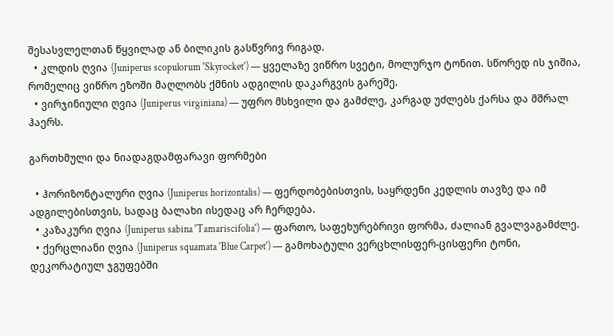შესასვლელთან წყვილად ან ბილიკის გასწვრივ რიგად.
  • კლდის ღვია (Juniperus scopulorum 'Skyrocket') — ყველაზე ვიწრო სვეტი, მოლურჯო ტონით. სწორედ ის ჯიშია, რომელიც ვიწრო ეზოში მაღლობს ქმნის ადგილის დაკარგვის გარეშე.
  • ვირჯინიული ღვია (Juniperus virginiana) — უფრო მსხვილი და გამძლე, კარგად უძლებს ქარსა და მშრალ ჰაერს.

გართხმული და ნიადაგდამფარავი ფორმები

  • ჰორიზონტალური ღვია (Juniperus horizontalis) — ფერდობებისთვის, საყრდენი კედლის თავზე და იმ ადგილებისთვის, სადაც ბალახი ისედაც არ ჩერდება.
  • კაზაკური ღვია (Juniperus sabina 'Tamariscifolia') — ფართო, საფეხურებრივი ფორმა, ძალიან გვალვაგამძლე.
  • ქერცლიანი ღვია (Juniperus squamata 'Blue Carpet') — გამოხატული ვერცხლისფერ-ცისფერი ტონი, დეკორატიულ ჯგუფებში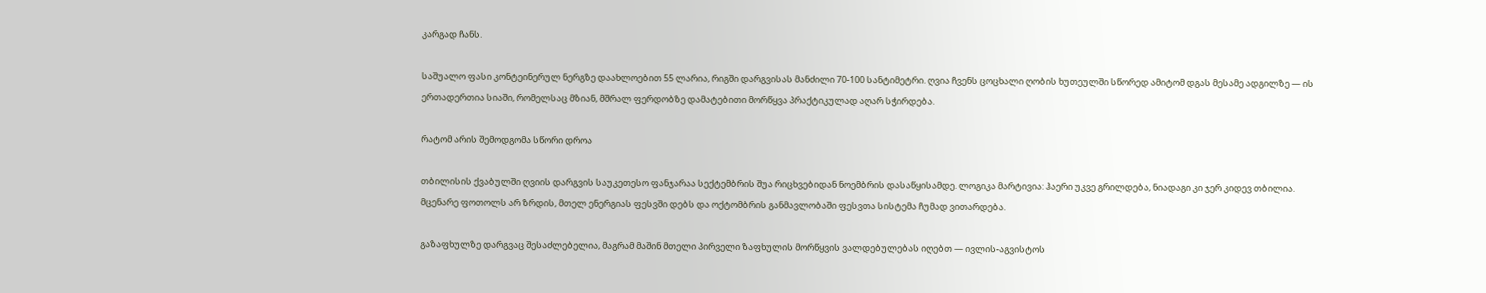კარგად ჩანს.

საშუალო ფასი კონტეინერულ ნერგზე დაახლოებით 55 ლარია, რიგში დარგვისას მანძილი 70-100 სანტიმეტრი. ღვია ჩვენს ცოცხალი ღობის ხუთეულში სწორედ ამიტომ დგას მესამე ადგილზე — ის ერთადერთია სიაში, რომელსაც მზიან, მშრალ ფერდობზე დამატებითი მორწყვა პრაქტიკულად აღარ სჭირდება.

რატომ არის შემოდგომა სწორი დროა

თბილისის ქვაბულში ღვიის დარგვის საუკეთესო ფანჯარაა სექტემბრის შუა რიცხვებიდან ნოემბრის დასაწყისამდე. ლოგიკა მარტივია: ჰაერი უკვე გრილდება, ნიადაგი კი ჯერ კიდევ თბილია. მცენარე ფოთოლს არ ზრდის, მთელ ენერგიას ფესვში დებს და ოქტომბრის განმავლობაში ფესვთა სისტემა ჩუმად ვითარდება.

გაზაფხულზე დარგვაც შესაძლებელია, მაგრამ მაშინ მთელი პირველი ზაფხულის მორწყვის ვალდებულებას იღებთ — ივლის-აგვისტოს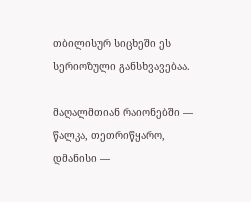თბილისურ სიცხეში ეს სერიოზული განსხვავებაა.

მაღალმთიან რაიონებში — წალკა, თეთრიწყარო, დმანისი —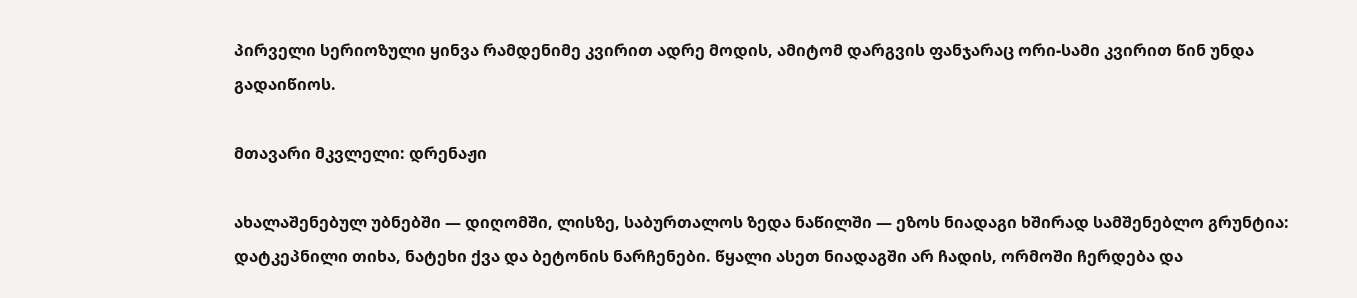პირველი სერიოზული ყინვა რამდენიმე კვირით ადრე მოდის, ამიტომ დარგვის ფანჯარაც ორი-სამი კვირით წინ უნდა გადაიწიოს.

მთავარი მკვლელი: დრენაჟი

ახალაშენებულ უბნებში — დიღომში, ლისზე, საბურთალოს ზედა ნაწილში — ეზოს ნიადაგი ხშირად სამშენებლო გრუნტია: დატკეპნილი თიხა, ნატეხი ქვა და ბეტონის ნარჩენები. წყალი ასეთ ნიადაგში არ ჩადის, ორმოში ჩერდება და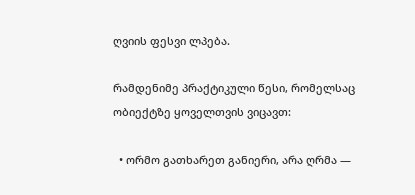ღვიის ფესვი ლპება.

რამდენიმე პრაქტიკული წესი, რომელსაც ობიექტზე ყოველთვის ვიცავთ:

  • ორმო გათხარეთ განიერი, არა ღრმა —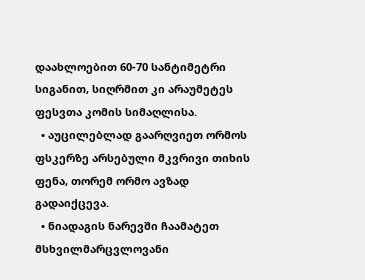დაახლოებით 60-70 სანტიმეტრი სიგანით, სიღრმით კი არაუმეტეს ფესვთა კომის სიმაღლისა.
  • აუცილებლად გაარღვიეთ ორმოს ფსკერზე არსებული მკვრივი თიხის ფენა, თორემ ორმო ავზად გადაიქცევა.
  • ნიადაგის ნარევში ჩაამატეთ მსხვილმარცვლოვანი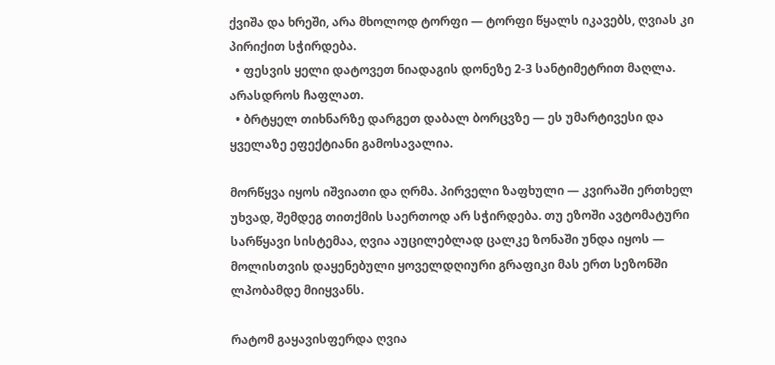ქვიშა და ხრეში, არა მხოლოდ ტორფი — ტორფი წყალს იკავებს, ღვიას კი პირიქით სჭირდება.
  • ფესვის ყელი დატოვეთ ნიადაგის დონეზე 2-3 სანტიმეტრით მაღლა. არასდროს ჩაფლათ.
  • ბრტყელ თიხნარზე დარგეთ დაბალ ბორცვზე — ეს უმარტივესი და ყველაზე ეფექტიანი გამოსავალია.

მორწყვა იყოს იშვიათი და ღრმა. პირველი ზაფხული — კვირაში ერთხელ უხვად, შემდეგ თითქმის საერთოდ არ სჭირდება. თუ ეზოში ავტომატური სარწყავი სისტემაა, ღვია აუცილებლად ცალკე ზონაში უნდა იყოს — მოლისთვის დაყენებული ყოველდღიური გრაფიკი მას ერთ სეზონში ლპობამდე მიიყვანს.

რატომ გაყავისფერდა ღვია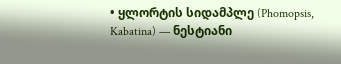• ყლორტის სიდამპლე (Phomopsis, Kabatina) — ნესტიანი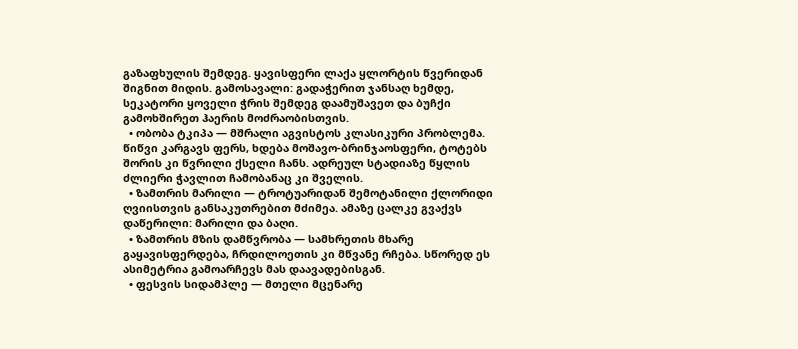გაზაფხულის შემდეგ. ყავისფერი ლაქა ყლორტის წვერიდან შიგნით მიდის. გამოსავალი: გადაჭერით ჯანსაღ ხემდე, სეკატორი ყოველი ჭრის შემდეგ დაამუშავეთ და ბუჩქი გამოხშირეთ ჰაერის მოძრაობისთვის.
  • ობობა ტკიპა — მშრალი აგვისტოს კლასიკური პრობლემა. წიწვი კარგავს ფერს, ხდება მოშავო-ბრინჯაოსფერი, ტოტებს შორის კი წვრილი ქსელი ჩანს. ადრეულ სტადიაზე წყლის ძლიერი ჭავლით ჩამობანაც კი შველის.
  • ზამთრის მარილი — ტროტუარიდან შემოტანილი ქლორიდი ღვიისთვის განსაკუთრებით მძიმეა. ამაზე ცალკე გვაქვს დაწერილი: მარილი და ბაღი.
  • ზამთრის მზის დამწვრობა — სამხრეთის მხარე გაყავისფერდება, ჩრდილოეთის კი მწვანე რჩება. სწორედ ეს ასიმეტრია გამოარჩევს მას დაავადებისგან.
  • ფესვის სიდამპლე — მთელი მცენარე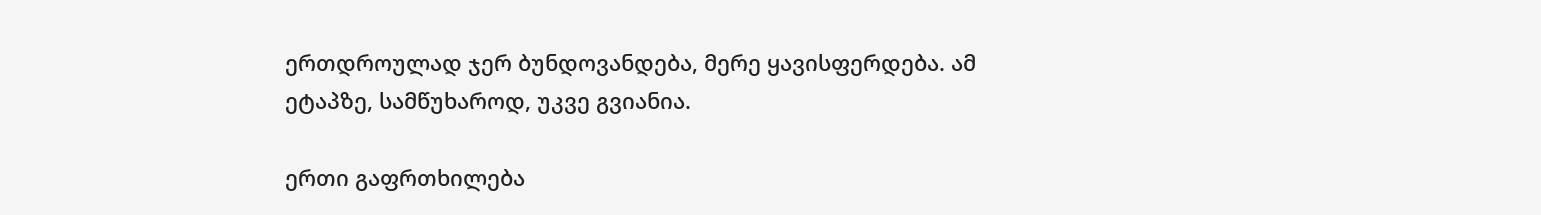ერთდროულად ჯერ ბუნდოვანდება, მერე ყავისფერდება. ამ ეტაპზე, სამწუხაროდ, უკვე გვიანია.

ერთი გაფრთხილება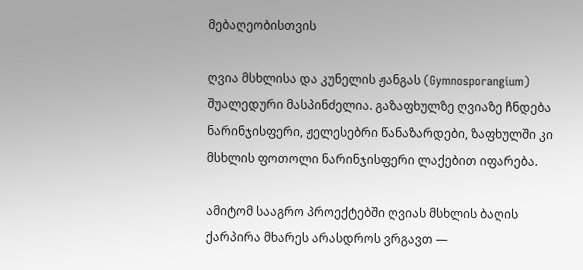მებაღეობისთვის

ღვია მსხლისა და კუნელის ჟანგას (Gymnosporangium) შუალედური მასპინძელია. გაზაფხულზე ღვიაზე ჩნდება ნარინჯისფერი, ჟელესებრი წანაზარდები, ზაფხულში კი მსხლის ფოთოლი ნარინჯისფერი ლაქებით იფარება.

ამიტომ სააგრო პროექტებში ღვიას მსხლის ბაღის ქარპირა მხარეს არასდროს ვრგავთ —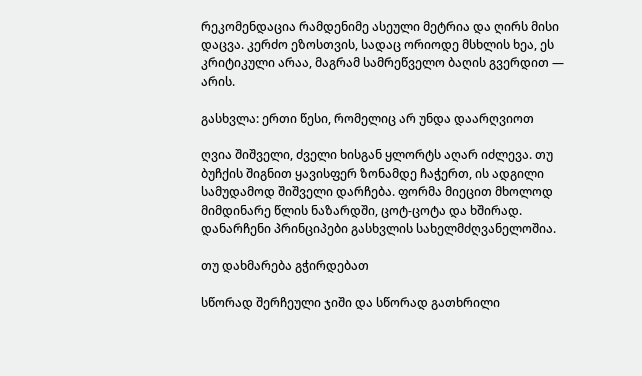რეკომენდაცია რამდენიმე ასეული მეტრია და ღირს მისი დაცვა. კერძო ეზოსთვის, სადაც ორიოდე მსხლის ხეა, ეს კრიტიკული არაა, მაგრამ სამრეწველო ბაღის გვერდით — არის.

გასხვლა: ერთი წესი, რომელიც არ უნდა დაარღვიოთ

ღვია შიშველი, ძველი ხისგან ყლორტს აღარ იძლევა. თუ ბუჩქის შიგნით ყავისფერ ზონამდე ჩაჭერთ, ის ადგილი სამუდამოდ შიშველი დარჩება. ფორმა მიეცით მხოლოდ მიმდინარე წლის ნაზარდში, ცოტ-ცოტა და ხშირად. დანარჩენი პრინციპები გასხვლის სახელმძღვანელოშია.

თუ დახმარება გჭირდებათ

სწორად შერჩეული ჯიში და სწორად გათხრილი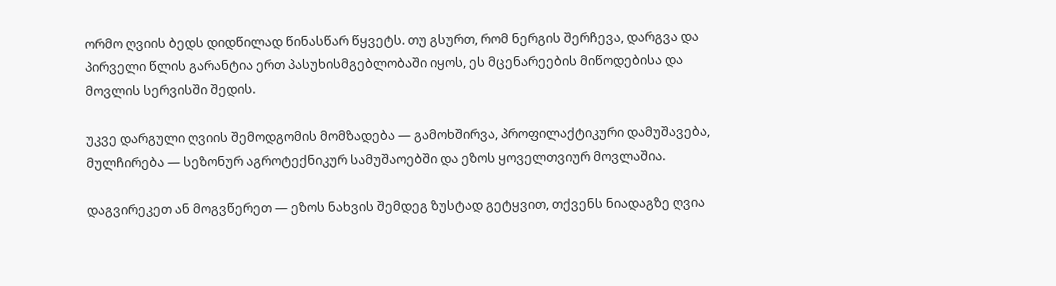ორმო ღვიის ბედს დიდწილად წინასწარ წყვეტს. თუ გსურთ, რომ ნერგის შერჩევა, დარგვა და პირველი წლის გარანტია ერთ პასუხისმგებლობაში იყოს, ეს მცენარეების მიწოდებისა და მოვლის სერვისში შედის.

უკვე დარგული ღვიის შემოდგომის მომზადება — გამოხშირვა, პროფილაქტიკური დამუშავება, მულჩირება — სეზონურ აგროტექნიკურ სამუშაოებში და ეზოს ყოველთვიურ მოვლაშია.

დაგვირეკეთ ან მოგვწერეთ — ეზოს ნახვის შემდეგ ზუსტად გეტყვით, თქვენს ნიადაგზე ღვია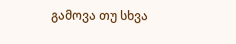გამოვა თუ სხვა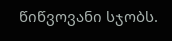წიწვოვანი სჯობს.